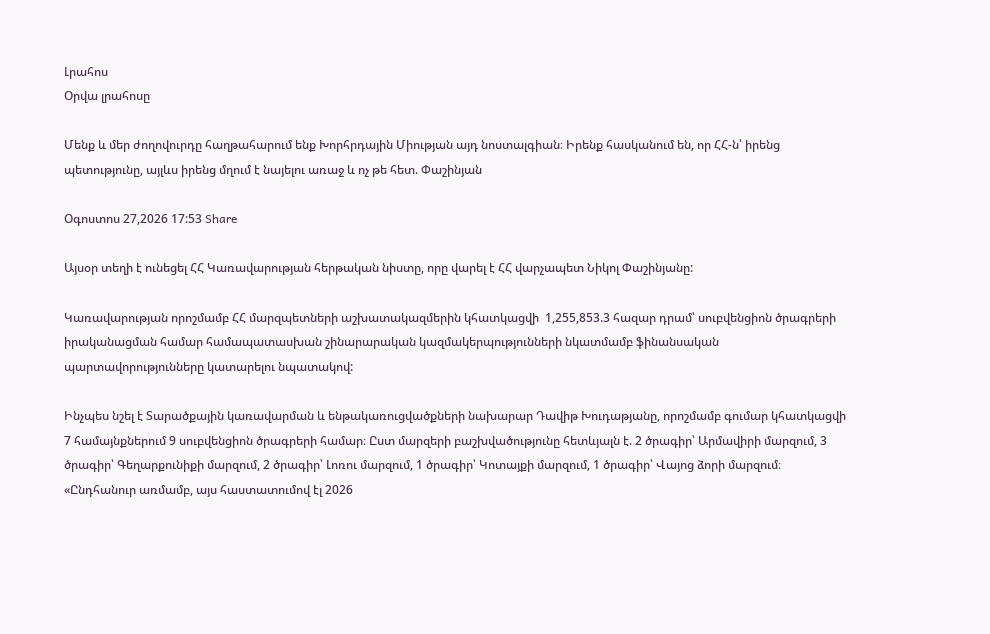Լրահոս
Օրվա լրահոսը

Մենք և մեր ժողովուրդը հաղթահարում ենք Խորհրդային Միության այդ նոստալգիան։ Իրենք հասկանում են, որ ՀՀ-ն՝ իրենց պետությունը, այլևս իրենց մղում է նայելու առաջ և ոչ թե հետ. Փաշինյան

Օգոստոս 27,2026 17:53 Share

Այսօր տեղի է ունեցել ՀՀ Կառավարության հերթական նիստը, որը վարել է ՀՀ վարչապետ Նիկոլ Փաշինյանը:

Կառավարության որոշմամբ ՀՀ մարզպետների աշխատակազմերին կհատկացվի  1,255,853.3 հազար դրամ՝ սուբվենցիոն ծրագրերի իրականացման համար համապատասխան շինարարական կազմակերպությունների նկատմամբ ֆինանսական պարտավորությունները կատարելու նպատակով:

Ինչպես նշել է Տարածքային կառավարման և ենթակառուցվածքների նախարար Դավիթ Խուդաթյանը, որոշմամբ գումար կհատկացվի 7 համայնքներում 9 սուբվենցիոն ծրագրերի համար։ Ըստ մարզերի բաշխվածությունը հետևյալն է. 2 ծրագիր՝ Արմավիրի մարզում, 3 ծրագիր՝ Գեղարքունիքի մարզում, 2 ծրագիր՝ Լոռու մարզում, 1 ծրագիր՝ Կոտայքի մարզում, 1 ծրագիր՝ Վայոց ձորի մարզում։ «Ընդհանուր առմամբ, այս հաստատումով էլ 2026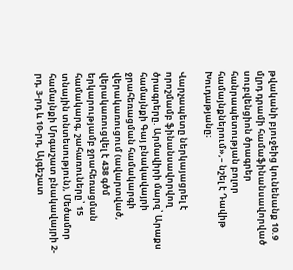թվականի բյուջեից կունենանք 10.9 մլրդ դրամի համաֆինանսավորված սուբվենցիոն ծրագրեր հանրապետության բոլոր համայնքներում»,– նշել է Դավիթ Խուդաթյանը։

Վարչապետը ներկայացրել է որոշմամբ ֆինանսավորվող ծրագրերը. Արմավիրի մարզ՝ Արաքս համայնքի Գայ բնակավայրի ջրահեռացման համակարգի վերակառուցում (ավարտված, վերակառուցվել է 438 գծմ երկարությամբ ջրահեռացման համակարգ, շահառուները՝ 15 տնային տնտեսություն), Մեծամոր համայնքի Մրգաշատ բնակավայրի 2-րդ, 3-րդ և 10-րդ, Այգեշատ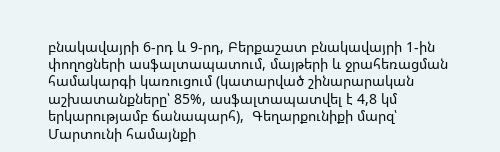բնակավայրի 6-րդ և 9-րդ, Բերքաշատ բնակավայրի 1-ին փողոցների ասֆալտապատում, մայթերի և ջրահեռացման համակարգի կառուցում (կատարված շինարարական աշխատանքները՝ 85%, ասֆալտապատվել է 4,8 կմ երկարությամբ ճանապարհ),  Գեղարքունիքի մարզ՝            Մարտունի համայնքի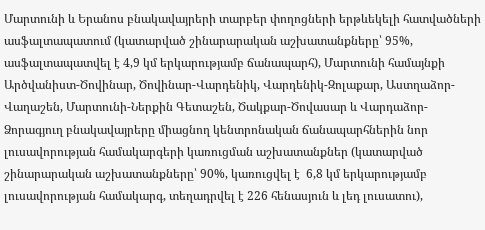Մարտունի և Երանոս բնակավայրերի տարբեր փողոցների երթևեկելի հատվածների ասֆալտապատում (կատարված շինարարական աշխատանքները՝ 95%, ասֆալտապատվել է 4,9 կմ երկարությամբ ճանապարհ), Մարտունի համայնքի Արծվանիստ-Ծովինար, Ծովինար-Վարդենիկ, Վարդենիկ-Զոլաքար, Աստղաձոր-Վաղաշեն, Մարտունի-Ներքին Գետաշեն, Ծակքար-Ծովասար և Վարդաձոր-Ձորագյուղ բնակավայրերը միացնող կենտրոնական ճանապարհներին նոր լուսավորության համակարգերի կառուցման աշխատանքներ (կատարված շինարարական աշխատանքները՝ 90%, կառուցվել է  6,8 կմ երկարությամբ լուսավորության համակարգ, տեղադրվել է 226 հենասյուն և լեդ լուսատու),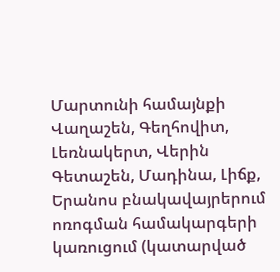Մարտունի համայնքի Վաղաշեն, Գեղհովիտ, Լեռնակերտ, Վերին Գետաշեն, Մադինա, Լիճք, Երանոս բնակավայրերում ոռոգման համակարգերի կառուցում (կատարված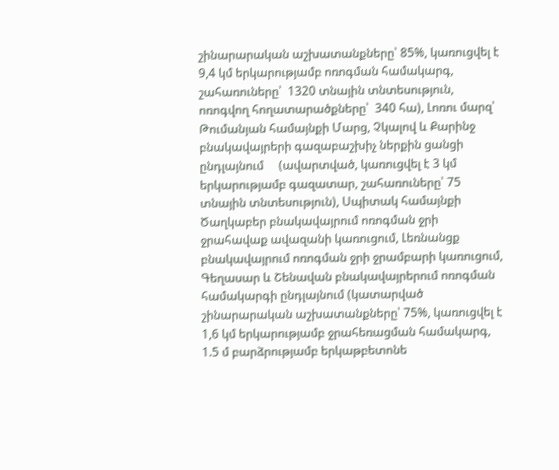շինարարական աշխատանքները՝ 85%, կառուցվել է  9,4 կմ երկարությամբ ոռոգման համակարգ, շահառուները՝  1320 տնային տնտեսություն, ոռոգվող հողատարածքները՝  340 հա), Լոռու մարզ՝ Թումանյան համայնքի Մարց, Չկալով և Քարինջ բնակավայրերի գազաբաշխիչ ներքին ցանցի ընդլայնում     (ավարտված, կառուցվել է 3 կմ երկարությամբ գազատար, շահառուները՝ 75 տնային տնտեսություն), Սպիտակ համայնքի Ծաղկաբեր բնակավայրում ոռոգման ջրի ջրահավաք ավազանի կառուցում, Լեռնանցք բնակավայրում ոռոգման ջրի ջրամբարի կառուցում, Գեղասար և Շենավան բնակավայրերում ոռոգման համակարգի ընդլայնում (կատարված շինարարական աշխատանքները՝ 75%, կառուցվել է 1,6 կմ երկարությամբ ջրահեռացման համակարգ, 1.5 մ բարձրությամբ երկաթբետոնե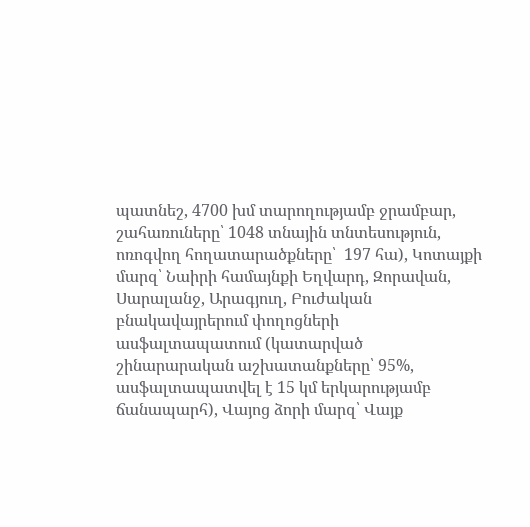պատնեշ, 4700 խմ տարողությամբ ջրամբար, շահառուները՝ 1048 տնային տնտեսություն, ոռոգվող հողատարածքները՝  197 հա), Կոտայքի մարզ՝ Նաիրի համայնքի Եղվարդ, Զորավան, Սարալանջ, Արագյուղ, Բուժական բնակավայրերում փողոցների ասֆալտապատում (կատարված շինարարական աշխատանքները՝ 95%, ասֆալտապատվել է 15 կմ երկարությամբ ճանապարհ), Վայոց ձորի մարզ՝ Վայք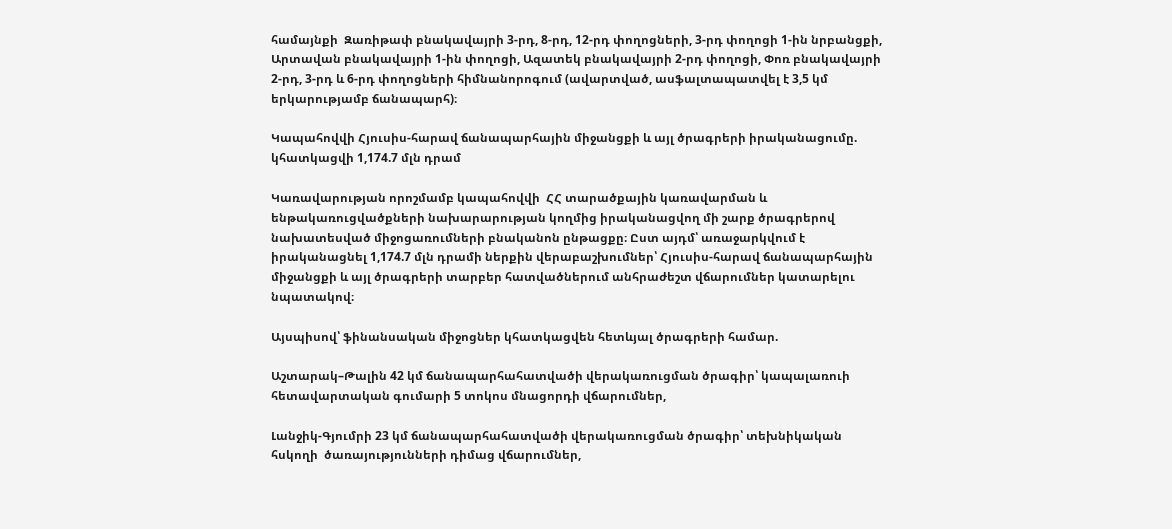համայնքի  Զառիթափ բնակավայրի 3-րդ, 8-րդ, 12-րդ փողոցների, 3-րդ փողոցի 1-ին նրբանցքի, Արտավան բնակավայրի 1-ին փողոցի, Ազատեկ բնակավայրի 2-րդ փողոցի, Փոռ բնակավայրի 2-րդ, 3-րդ և 6-րդ փողոցների հիմնանորոգում (ավարտված, ասֆալտապատվել է 3,5 կմ երկարությամբ ճանապարհ)։

Կապահովվի Հյուսիս-հարավ ճանապարհային միջանցքի և այլ ծրագրերի իրականացումը. կհատկացվի 1,174.7 մլն դրամ

Կառավարության որոշմամբ կապահովվի  ՀՀ տարածքային կառավարման և ենթակառուցվածքների նախարարության կողմից իրականացվող մի շարք ծրագրերով նախատեսված միջոցառումների բնականոն ընթացքը։ Ըստ այդմ՝ առաջարկվում է իրականացնել 1,174.7 մլն դրամի ներքին վերաբաշխումներ՝ Հյուսիս-հարավ ճանապարհային միջանցքի և այլ ծրագրերի տարբեր հատվածներում անհրաժեշտ վճարումներ կատարելու նպատակով։

Այսպիսով՝ ֆինանսական միջոցներ կհատկացվեն հետևյալ ծրագրերի համար.

Աշտարակ–Թալին 42 կմ ճանապարհահատվածի վերակառուցման ծրագիր՝ կապալառուի հետավարտական գումարի 5 տոկոս մնացորդի վճարումներ,

Լանջիկ-Գյումրի 23 կմ ճանապարհահատվածի վերակառուցման ծրագիր՝ տեխնիկական հսկողի  ծառայությունների դիմաց վճարումներ,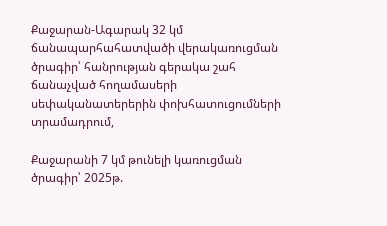Քաջարան-Ագարակ 32 կմ ճանապարհահատվածի վերակառուցման ծրագիր՝ հանրության գերակա շահ ճանաչված հողամասերի սեփականատերերին փոխհատուցումների տրամադրում,

Քաջարանի 7 կմ թունելի կառուցման ծրագիր՝ 2025թ.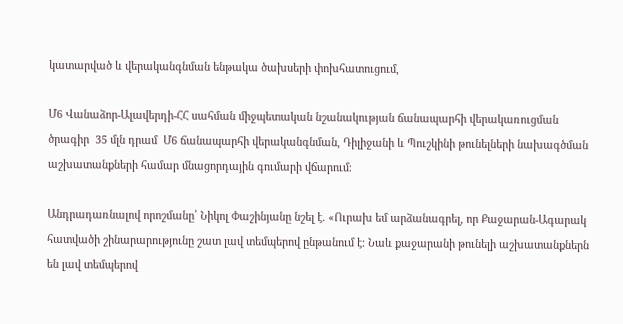կատարված և վերականգնման ենթակա ծախսերի փոխհատուցում,

Մ6 Վանաձոր-Ալավերդի-ՀՀ սահման միջպետական նշանակության ճանապարհի վերակառուցման ծրագիր  35 մլն դրամ  Մ6 ճանապարհի վերականգնման, Դիլիջանի և Պուշկինի թունելների նախագծման աշխատանքների համար մնացորդային գումարի վճարում։

Անդրադառնալով որոշմանը՝ Նիկոլ Փաշինյանը նշել է. «Ուրախ եմ արձանագրել, որ Քաջարան-Ագարակ հատվածի շինարարությունը շատ լավ տեմպերով ընթանում է։ Նաև քաջարանի թունելի աշխատանքներն են լավ տեմպերով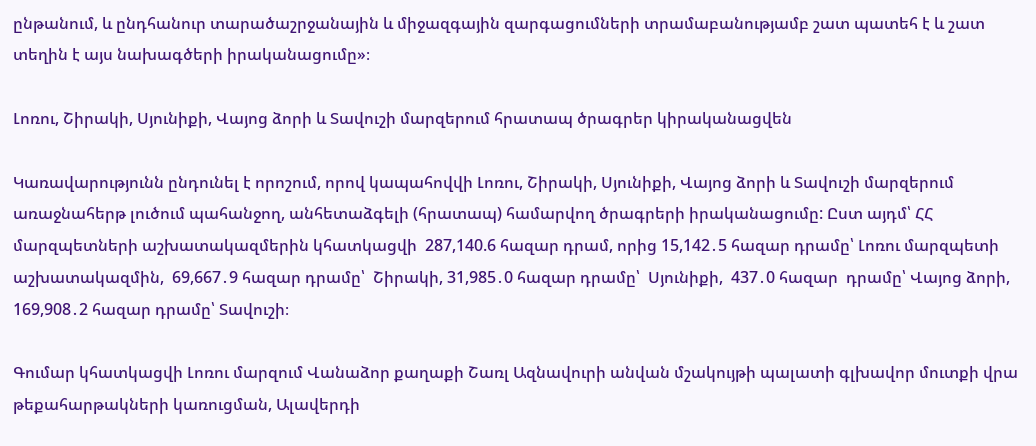ընթանում, և ընդհանուր տարածաշրջանային և միջազգային զարգացումների տրամաբանությամբ շատ պատեհ է և շատ տեղին է այս նախագծերի իրականացումը»։

Լոռու, Շիրակի, Սյունիքի, Վայոց ձորի և Տավուշի մարզերում հրատապ ծրագրեր կիրականացվեն

Կառավարությունն ընդունել է որոշում, որով կապահովվի Լոռու, Շիրակի, Սյունիքի, Վայոց ձորի և Տավուշի մարզերում առաջնահերթ լուծում պահանջող, անհետաձգելի (հրատապ) համարվող ծրագրերի իրականացումը: Ըստ այդմ՝ ՀՀ մարզպետների աշխատակազմերին կհատկացվի  287,140.6 հազար դրամ, որից 15,142․5 հազար դրամը՝ Լոռու մարզպետի աշխատակազմին,  69,667․9 հազար դրամը՝  Շիրակի, 31,985․0 հազար դրամը՝  Սյունիքի,  437․0 հազար  դրամը՝ Վայոց ձորի,  169,908․2 հազար դրամը՝ Տավուշի։

Գումար կհատկացվի Լոռու մարզում Վանաձոր քաղաքի Շառլ Ազնավուրի անվան մշակույթի պալատի գլխավոր մուտքի վրա թեքահարթակների կառուցման, Ալավերդի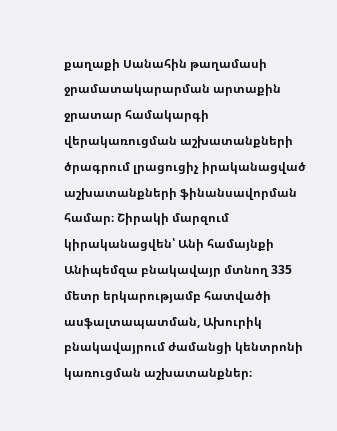քաղաքի Սանահին թաղամասի ջրամատակարարման արտաքին ջրատար համակարգի վերակառուցման աշխատանքների ծրագրում լրացուցիչ իրականացված աշխատանքների ֆինանսավորման համար։ Շիրակի մարզում կիրականացվեն՝ Անի համայնքի Անիպեմզա բնակավայր մտնող 335 մետր երկարությամբ հատվածի ասֆալտապատման, Ախուրիկ բնակավայրում ժամանցի կենտրոնի կառուցման աշխատանքներ։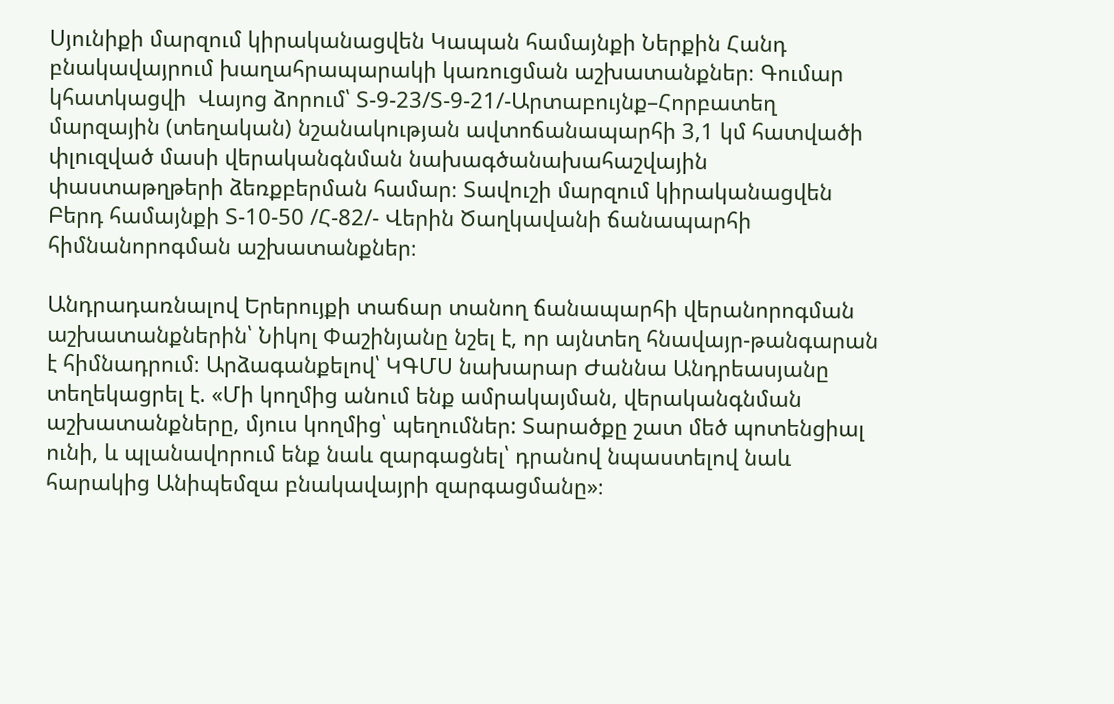Սյունիքի մարզում կիրականացվեն Կապան համայնքի Ներքին Հանդ բնակավայրում խաղահրապարակի կառուցման աշխատանքներ։ Գումար կհատկացվի  Վայոց ձորում՝ Տ-9-23/Տ-9-21/-Արտաբույնք–Հորբատեղ մարզային (տեղական) նշանակության ավտոճանապարհի 3,1 կմ հատվածի փլուզված մասի վերականգնման նախագծանախահաշվային փաստաթղթերի ձեռքբերման համար։ Տավուշի մարզում կիրականացվեն Բերդ համայնքի Տ-10-50 /Հ-82/- Վերին Ծաղկավանի ճանապարհի հիմնանորոգման աշխատանքներ։

Անդրադառնալով Երերույքի տաճար տանող ճանապարհի վերանորոգման աշխատանքներին՝ Նիկոլ Փաշինյանը նշել է, որ այնտեղ հնավայր-թանգարան է հիմնադրում։ Արձագանքելով՝ ԿԳՄՍ նախարար Ժաննա Անդրեասյանը տեղեկացրել է. «Մի կողմից անում ենք ամրակայման, վերականգնման աշխատանքները, մյուս կողմից՝ պեղումներ: Տարածքը շատ մեծ պոտենցիալ ունի, և պլանավորում ենք նաև զարգացնել՝ դրանով նպաստելով նաև հարակից Անիպեմզա բնակավայրի զարգացմանը»։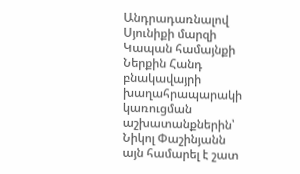Անդրադառնալով  Սյունիքի մարզի Կապան համայնքի Ներքին Հանդ բնակավայրի խաղահրապարակի կառուցման աշխատանքներին՝   Նիկոլ Փաշինյանն այն համարել է շատ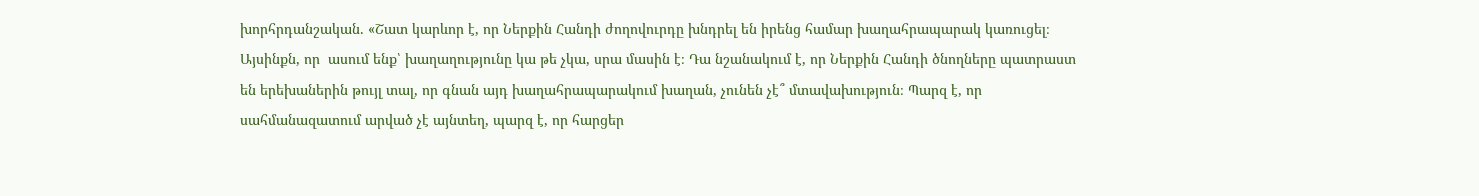խորհրդանշական. «Շատ կարևոր է, որ Ներքին Հանդի ժողովուրդը խնդրել են իրենց համար խաղահրապարակ կառուցել։ Այսինքն, որ  ասում ենք՝ խաղաղությունը կա թե չկա, սրա մասին է։ Դա նշանակում է, որ Ներքին Հանդի ծնողները պատրաստ են երեխաներին թույլ տալ, որ գնան այդ խաղահրապարակում խաղան, չունեն չէ՞ մտավախություն։ Պարզ է, որ սահմանազատում արված չէ այնտեղ, պարզ է, որ հարցեր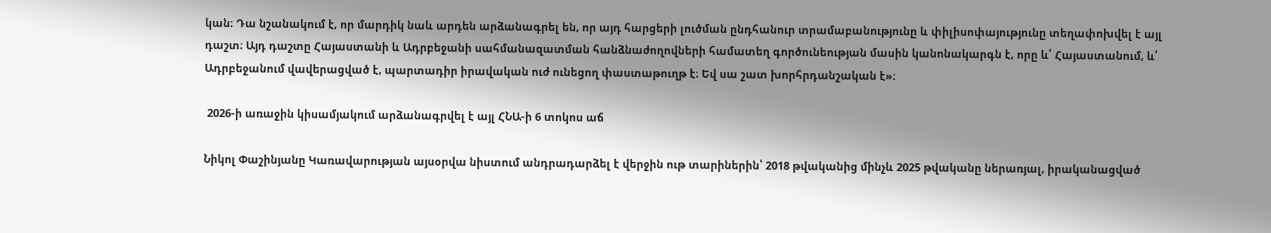կան։ Դա նշանակում է, որ մարդիկ նաև արդեն արձանագրել են, որ այդ հարցերի լուծման ընդհանուր տրամաբանությունը և փիլիսոփայությունը տեղափոխվել է այլ դաշտ։ Այդ դաշտը Հայաստանի և Ադրբեջանի սահմանազատման հանձնաժողովների համատեղ գործունեության մասին կանոնակարգն է, որը և՛ Հայաստանում, և՛ Ադրբեջանում վավերացված է, պարտադիր իրավական ուժ ունեցող փաստաթուղթ է։ Եվ սա շատ խորհրդանշական է»։

 2026-ի առաջին կիսամյակում արձանագրվել է այլ ՀՆԱ-ի 6 տոկոս աճ

Նիկոլ Փաշինյանը Կառավարության այսօրվա նիստում անդրադարձել է վերջին ութ տարիներին՝ 2018 թվականից մինչև 2025 թվականը ներառյալ, իրականացված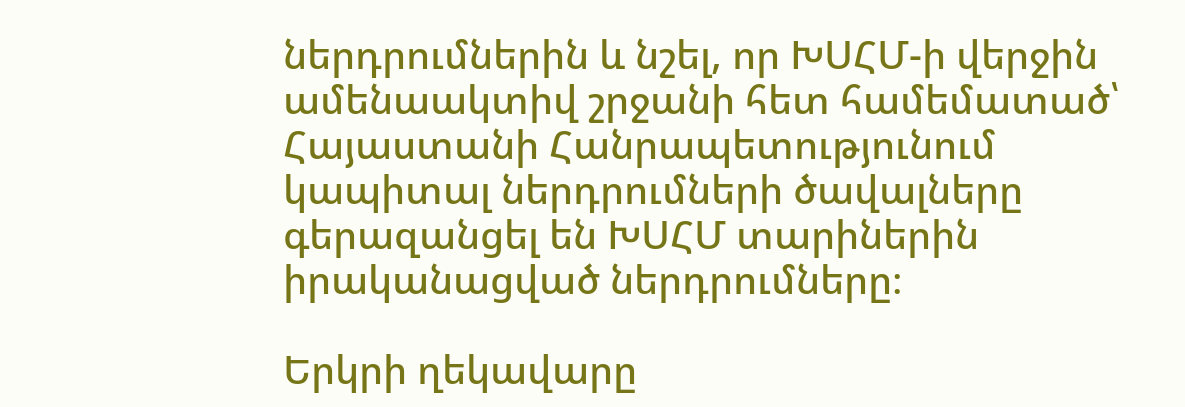ներդրումներին և նշել, որ ԽՍՀՄ-ի վերջին ամենաակտիվ շրջանի հետ համեմատած՝ Հայաստանի Հանրապետությունում կապիտալ ներդրումների ծավալները գերազանցել են ԽՍՀՄ տարիներին իրականացված ներդրումները։

Երկրի ղեկավարը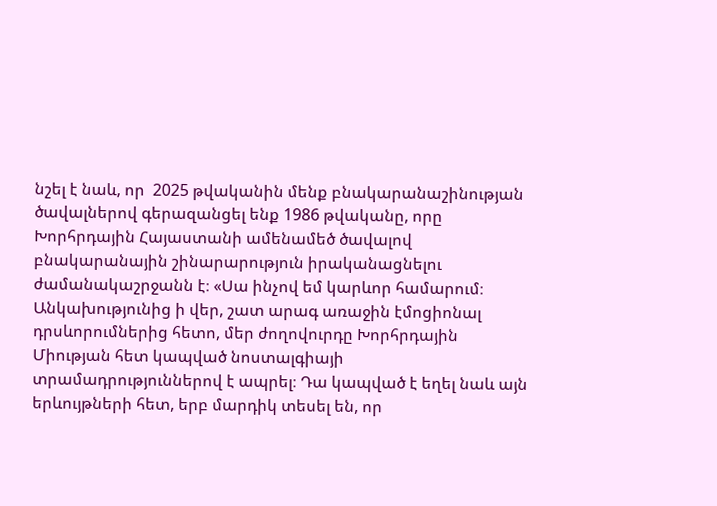նշել է նաև, որ  2025 թվականին մենք բնակարանաշինության ծավալներով գերազանցել ենք 1986 թվականը, որը Խորհրդային Հայաստանի ամենամեծ ծավալով բնակարանային շինարարություն իրականացնելու ժամանակաշրջանն է։ «Սա ինչով եմ կարևոր համարում։ Անկախությունից ի վեր, շատ արագ առաջին էմոցիոնալ դրսևորումներից հետո, մեր ժողովուրդը Խորհրդային Միության հետ կապված նոստալգիայի տրամադրություններով է ապրել։ Դա կապված է եղել նաև այն երևույթների հետ, երբ մարդիկ տեսել են, որ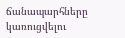ճանապարհները կառուցվելու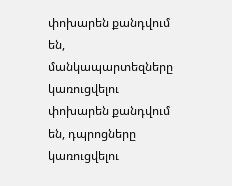փոխարեն քանդվում են, մանկապարտեզները կառուցվելու փոխարեն քանդվում են, դպրոցները կառուցվելու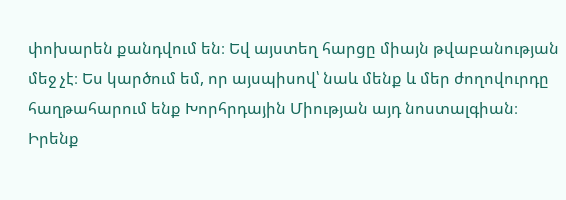փոխարեն քանդվում են։ Եվ այստեղ հարցը միայն թվաբանության մեջ չէ։ Ես կարծում եմ, որ այսպիսով՝ նաև մենք և մեր ժողովուրդը հաղթահարում ենք Խորհրդային Միության այդ նոստալգիան։ Իրենք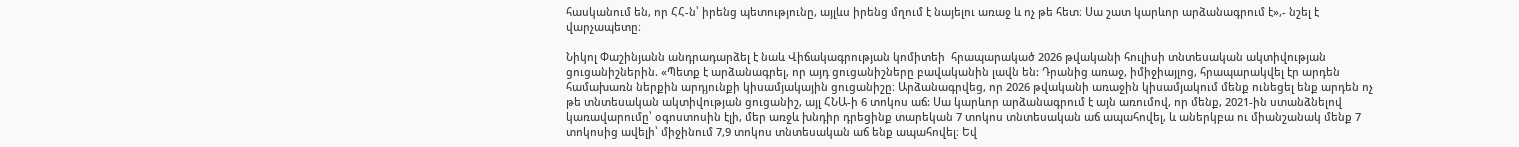հասկանում են, որ ՀՀ-ն՝ իրենց պետությունը, այլևս իրենց մղում է նայելու առաջ և ոչ թե հետ։ Սա շատ կարևոր արձանագրում է»,- նշել է  վարչապետը։

Նիկոլ Փաշինյանն անդրադարձել է նաև Վիճակագրության կոմիտեի  հրապարակած 2026 թվականի հուլիսի տնտեսական ակտիվության ցուցանիշներին. «Պետք է արձանագրել, որ այդ ցուցանիշները բավականին լավն են: Դրանից առաջ, իմիջիայլոց, հրապարակվել էր արդեն համախառն ներքին արդյունքի կիսամյակային ցուցանիշը։ Արձանագրվեց, որ 2026 թվականի առաջին կիսամյակում մենք ունեցել ենք արդեն ոչ թե տնտեսական ակտիվության ցուցանիշ, այլ ՀՆԱ-ի 6 տոկոս աճ: Սա կարևոր արձանագրում է այն առումով, որ մենք, 2021-ին ստանձնելով կառավարումը՝ օգոստոսին էլի, մեր առջև խնդիր դրեցինք տարեկան 7 տոկոս տնտեսական աճ ապահովել, և աներկբա ու միանշանակ մենք 7 տոկոսից ավելի՝ միջինում 7,9 տոկոս տնտեսական աճ ենք ապահովել։ Եվ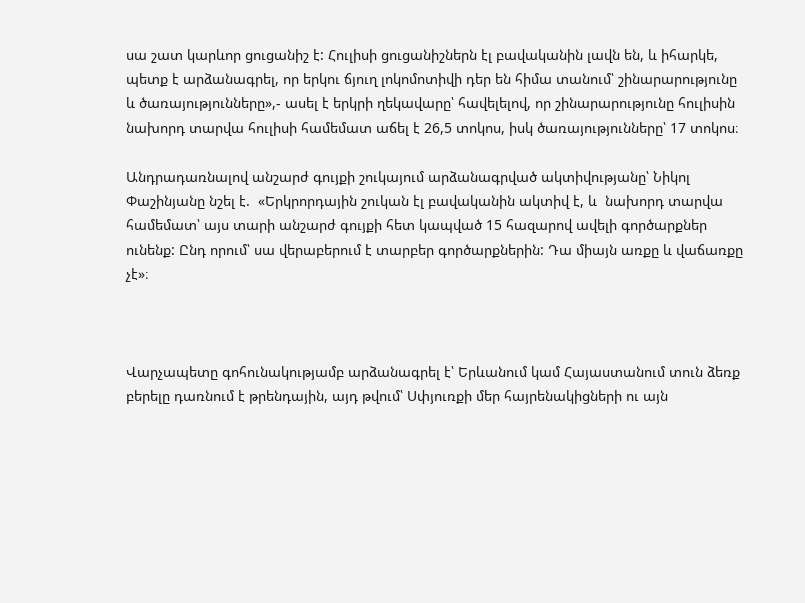սա շատ կարևոր ցուցանիշ է: Հուլիսի ցուցանիշներն էլ բավականին լավն են, և իհարկե, պետք է արձանագրել, որ երկու ճյուղ լոկոմոտիվի դեր են հիմա տանում՝ շինարարությունը և ծառայությունները»,- ասել է երկրի ղեկավարը՝ հավելելով, որ շինարարությունը հուլիսին նախորդ տարվա հուլիսի համեմատ աճել է 26,5 տոկոս, իսկ ծառայությունները՝ 17 տոկոս։

Անդրադառնալով անշարժ գույքի շուկայում արձանագրված ակտիվությանը՝ Նիկոլ Փաշինյանը նշել է.  «Երկրորդային շուկան էլ բավականին ակտիվ է, և  նախորդ տարվա համեմատ՝ այս տարի անշարժ գույքի հետ կապված 15 հազարով ավելի գործարքներ ունենք: Ընդ որում՝ սա վերաբերում է տարբեր գործարքներին: Դա միայն առքը և վաճառքը չէ»։



Վարչապետը գոհունակությամբ արձանագրել է՝ Երևանում կամ Հայաստանում տուն ձեռք բերելը դառնում է թրենդային, այդ թվում՝ Սփյուռքի մեր հայրենակիցների ու այն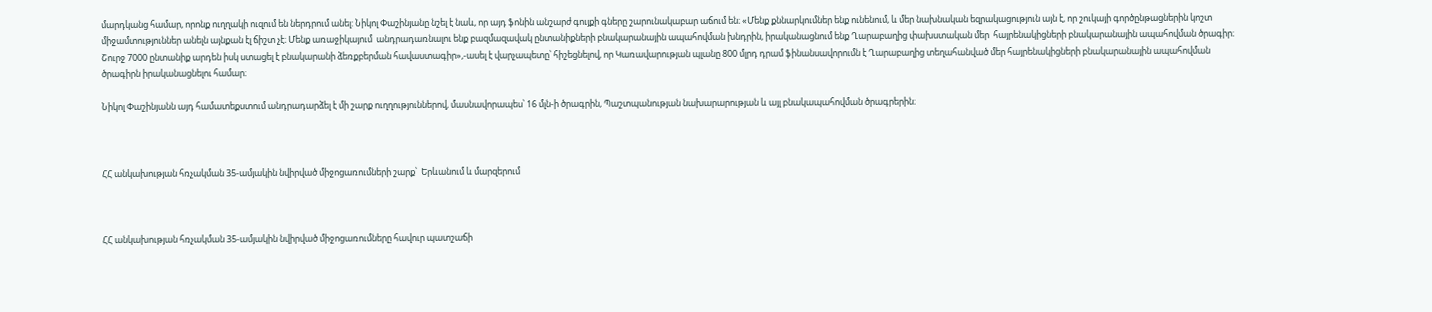մարդկանց համար, որոնք ուղղակի ուզում են ներդրում անել: Նիկոլ Փաշինյանը նշել է նաև, որ այդ ֆոնին անշարժ գույքի գները շարունակաբար աճում են։ «Մենք քննարկումներ ենք ունենում, և մեր նախնական եզրակացություն այն է, որ շուկայի գործընթացներին կոշտ միջամտություններ անելն այնքան էլ ճիշտ չէ։ Մենք առաջիկայում  անդրադառնալու ենք բազմազավակ ընտանիքների բնակարանային ապահովման խնդրին, իրականացնում ենք Ղարաբաղից փախստական մեր  հայրենակիցների բնակարանային ապահովման ծրագիր։ Շուրջ 7000 ընտանիք արդեն իսկ ստացել է բնակարանի ձեռքբերման հավաստագիր»,-ասել է վարչապետը՝ հիշեցնելով, որ Կառավարության պլանը 800 մլրդ դրամ ֆինանսավորումն է Ղարաբաղից տեղահանված մեր հայրենակիցների բնակարանային ապահովման ծրագիրն իրականացնելու համար։

Նիկոլ Փաշինյանն այդ համատեքստում անդրադարձել է մի շարք ուղղություններով, մասնավորապես՝ 16 մլն-ի ծրագրին, Պաշտպանության նախարարության և այլ բնակապահովման ծրագրերին։



ՀՀ անկախության հռչակման 35-ամյակին նվիրված միջոցառումների շարք՝  Երևանում և մարզերում



ՀՀ անկախության հռչակման 35-ամյակին նվիրված միջոցառումները հավուր պատշաճի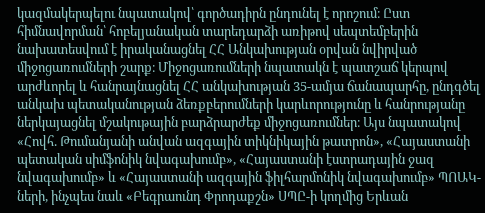կազմակերպելու նպատակով՝ գործադիրն ընդունել է որոշում։ Ըստ հիմնավորման՝ հոբելյանական տարեդարձի առիթով սեպտեմբերին նախատեսվում է իրականացնել ՀՀ Անկախության օրվան նվիրված միջոցառումների շարք։ Միջոցառումների նպատակն է պատշաճ կերպով արժևորել և հանրայնացնել ՀՀ անկախության 35-ամյա ճանապարհը, ընդգծել անկախ պետականության ձեռքբերումների կարևորությունը և հանրությանը ներկայացնել մշակութային բարձրարժեք միջոցառումներ։ Այս նպատակով «Հովհ. Թումանյանի անվան ազգային տիկնիկային թատրոն», «Հայաստանի պետական սիմֆոնիկ նվագախումբ», «Հայաստանի էստրադային ջազ նվագախումբ» և «Հայաստանի ազգային ֆիլհարմոնիկ նվագախումբ» ՊՈԱԿ-ների, ինչպես նաև «Բեգրաունդ Փրոդաքշն» ՍՊԸ-ի կողմից Երևան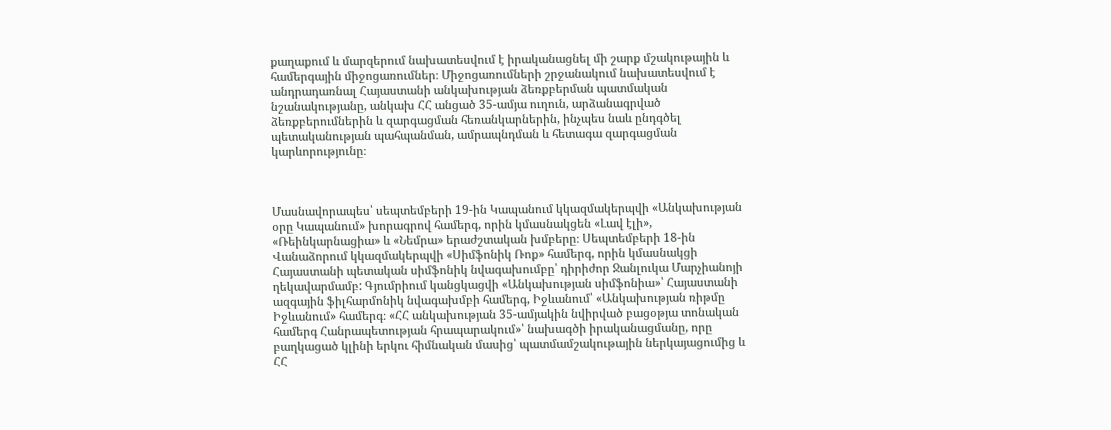քաղաքում և մարզերում նախատեսվում է իրականացնել մի շարք մշակութային և համերգային միջոցառումներ։ Միջոցառումների շրջանակում նախատեսվում է անդրադառնալ Հայաստանի անկախության ձեռքբերման պատմական նշանակությանը, անկախ ՀՀ անցած 35-ամյա ուղուն, արձանագրված ձեռքբերումներին և զարգացման հեռանկարներին, ինչպես նաև ընդգծել պետականության պահպանման, ամրապնդման և հետագա զարգացման կարևորությունը։



Մասնավորապես՝ սեպտեմբերի 19-ին Կապանում կկազմակերպվի «Անկախության օրը Կապանում» խորագրով համերգ, որին կմասնակցեն «Լավ էլի», «Ռեինկարնացիա» և «Նեմրա» երաժշտական խմբերը։ Սեպտեմբերի 18-ին Վանաձորում կկազմակերպվի «Սիմֆոնիկ Ռոք» համերգ, որին կմասնակցի Հայաստանի պետական սիմֆոնիկ նվագախումբը՝ դիրիժոր Ջանլուկա Մարչիանոյի ղեկավարմամբ: Գյումրիում կանցկացվի «Անկախության սիմֆոնիա»՝ Հայաստանի ազգային ֆիլհարմոնիկ նվագախմբի համերգ, Իջևանում՝ «Անկախության ռիթմը Իջևանում» համերգ։ «ՀՀ անկախության 35-ամյակին նվիրված բացօթյա տոնական համերգ Հանրապետության հրապարակում»՝ նախագծի իրականացմանը, որը բաղկացած կլինի երկու հիմնական մասից՝ պատմամշակութային ներկայացումից և ՀՀ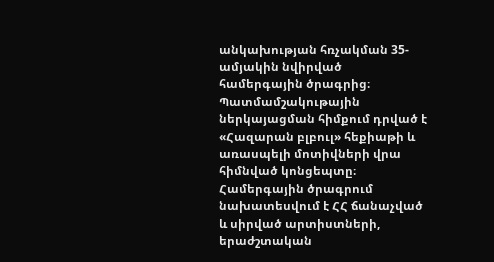անկախության հռչակման 35-ամյակին նվիրված համերգային ծրագրից։ Պատմամշակութային ներկայացման հիմքում դրված է «Հազարան բլբուլ» հեքիաթի և առասպելի մոտիվների վրա հիմնված կոնցեպտը։ Համերգային ծրագրում նախատեսվում է ՀՀ ճանաչված և սիրված արտիստների, երաժշտական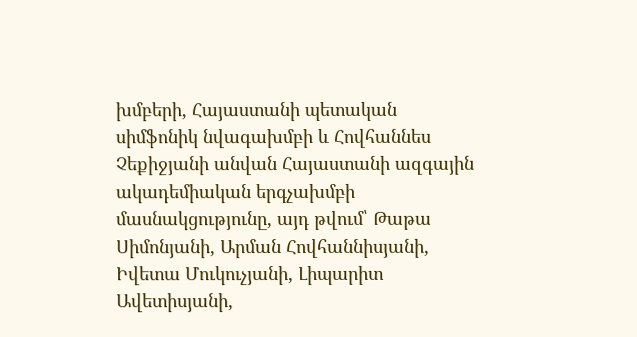խմբերի, Հայաստանի պետական սիմֆոնիկ նվագախմբի և Հովհաննես Չեքիջյանի անվան Հայաստանի ազգային ակադեմիական երգչախմբի մասնակցությունը, այդ թվում՝ Թաթա Սիմոնյանի, Արման Հովհաննիսյանի, Իվետա Մուկուչյանի, Լիպարիտ Ավետիսյանի,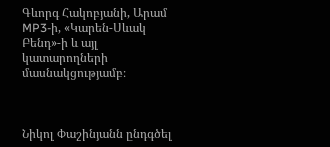Գևորգ Հակոբյանի, Արամ MP3-ի, «Կարեն-Սևակ Բենդ»-ի և այլ կատարողների մասնակցությամբ։



Նիկոլ Փաշինյանն ընդգծել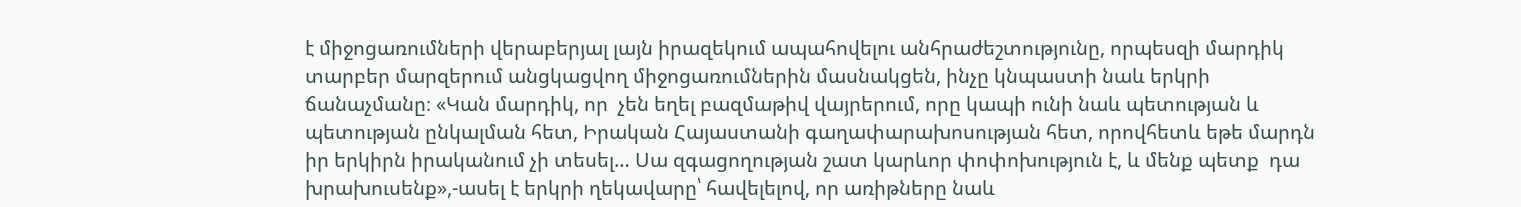է միջոցառումների վերաբերյալ լայն իրազեկում ապահովելու անհրաժեշտությունը, որպեսզի մարդիկ տարբեր մարզերում անցկացվող միջոցառումներին մասնակցեն, ինչը կնպաստի նաև երկրի ճանաչմանը։ «Կան մարդիկ, որ  չեն եղել բազմաթիվ վայրերում, որը կապի ունի նաև պետության և պետության ընկալման հետ, Իրական Հայաստանի գաղափարախոսության հետ, որովհետև եթե մարդն իր երկիրն իրականում չի տեսել… Սա զգացողության շատ կարևոր փոփոխություն է, և մենք պետք  դա խրախուսենք»,-ասել է երկրի ղեկավարը՝ հավելելով, որ առիթները նաև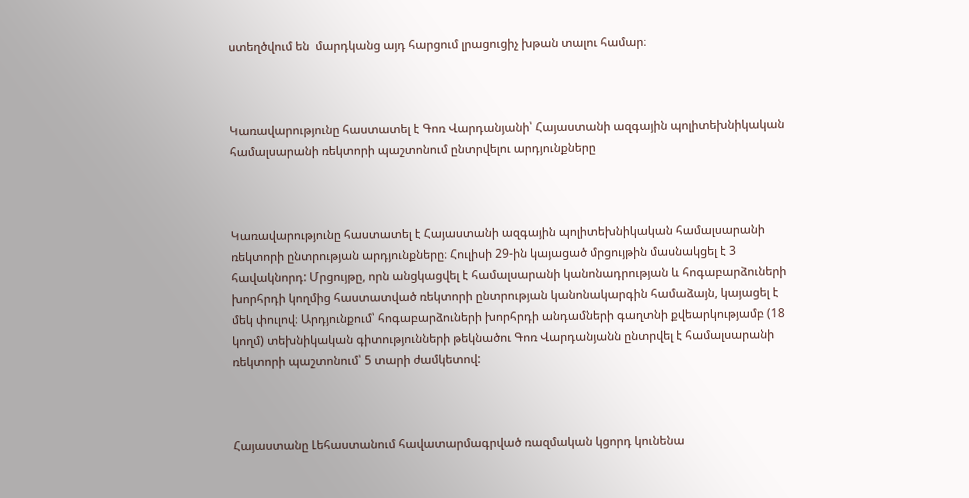ստեղծվում են  մարդկանց այդ հարցում լրացուցիչ խթան տալու համար։



Կառավարությունը հաստատել է Գոռ Վարդանյանի՝ Հայաստանի ազգային պոլիտեխնիկական համալսարանի ռեկտորի պաշտոնում ընտրվելու արդյունքները



Կառավարությունը հաստատել է Հայաստանի ազգային պոլիտեխնիկական համալսարանի ռեկտորի ընտրության արդյունքները։ Հուլիսի 29-ին կայացած մրցույթին մասնակցել է 3 հավակնորդ: Մրցույթը, որն անցկացվել է համալսարանի կանոնադրության և հոգաբարձուների խորհրդի կողմից հաստատված ռեկտորի ընտրության կանոնակարգին համաձայն, կայացել է մեկ փուլով։ Արդյունքում՝ հոգաբարձուների խորհրդի անդամների գաղտնի քվեարկությամբ (18 կողմ) տեխնիկական գիտությունների թեկնածու Գոռ Վարդանյանն ընտրվել է համալսարանի ռեկտորի պաշտոնում՝ 5 տարի ժամկետով:



Հայաստանը Լեհաստանում հավատարմագրված ռազմական կցորդ կունենա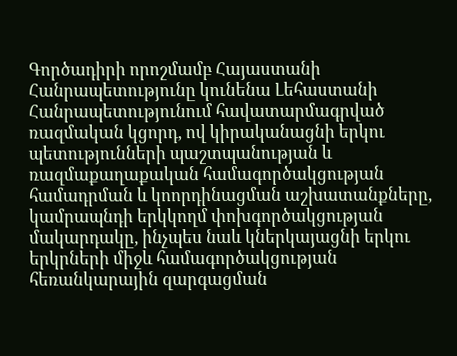Գործադիրի որոշմամբ Հայաստանի Հանրապետությունը կունենա Լեհաստանի Հանրապետությունում հավատարմագրված ռազմական կցորդ, ով կիրականացնի երկու պետությունների պաշտպանության և ռազմաքաղաքական համագործակցության համադրման և կոորդինացման աշխատանքները, կամրապնդի երկկողմ փոխգործակցության մակարդակը, ինչպես նաև կներկայացնի երկու երկրների միջև համագործակցության հեռանկարային զարգացման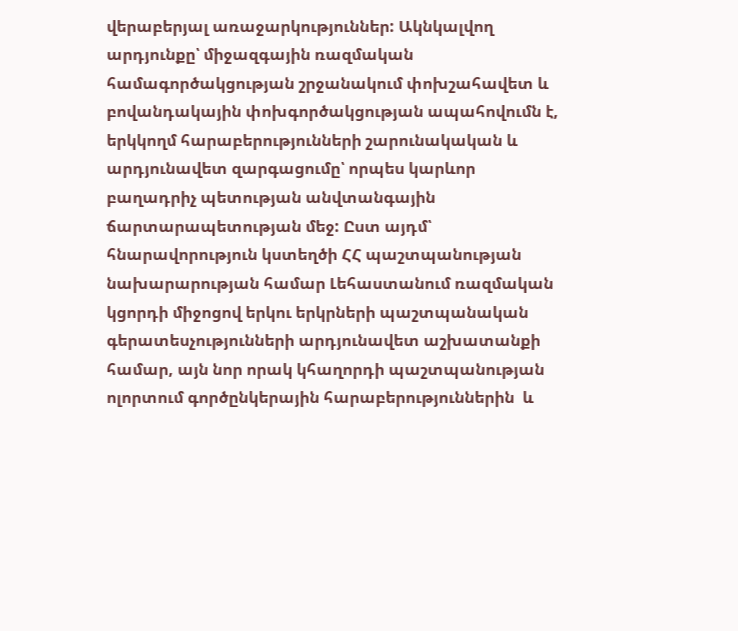վերաբերյալ առաջարկություններ: Ակնկալվող արդյունքը՝ միջազգային ռազմական համագործակցության շրջանակում փոխշահավետ և բովանդակային փոխգործակցության ապահովումն է, երկկողմ հարաբերությունների շարունակական և արդյունավետ զարգացումը՝ որպես կարևոր բաղադրիչ պետության անվտանգային ճարտարապետության մեջ: Ըստ այդմ՝ հնարավորություն կստեղծի ՀՀ պաշտպանության նախարարության համար Լեհաստանում ռազմական կցորդի միջոցով երկու երկրների պաշտպանական գերատեսչությունների արդյունավետ աշխատանքի համար, այն նոր որակ կհաղորդի պաշտպանության ոլորտում գործընկերային հարաբերություններին  և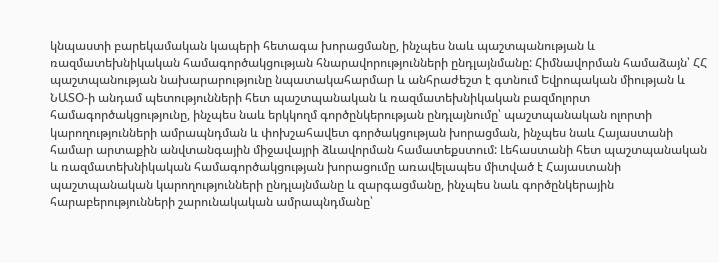կնպաստի բարեկամական կապերի հետագա խորացմանը, ինչպես նաև պաշտպանության և ռազմատեխնիկական համագործակցության հնարավորությունների ընդլայնմանը: Հիմնավորման համաձայն՝ ՀՀ պաշտպանության նախարարությունը նպատակահարմար և անհրաժեշտ է գտնում Եվրոպական միության և ՆԱՏՕ-ի անդամ պետությունների հետ պաշտպանական և ռազմատեխնիկական բազմոլորտ համագործակցությունը, ինչպես նաև երկկողմ գործընկերության ընդլայնումը՝ պաշտպանական ոլորտի կարողությունների ամրապնդման և փոխշահավետ գործակցության խորացման, ինչպես նաև Հայաստանի համար արտաքին անվտանգային միջավայրի ձևավորման համատեքստում: Լեհաստանի հետ պաշտպանական և ռազմատեխնիկական համագործակցության խորացումը առավելապես միտված է Հայաստանի պաշտպանական կարողությունների ընդլայնմանը և զարգացմանը, ինչպես նաև գործընկերային հարաբերությունների շարունակական ամրապնդմանը՝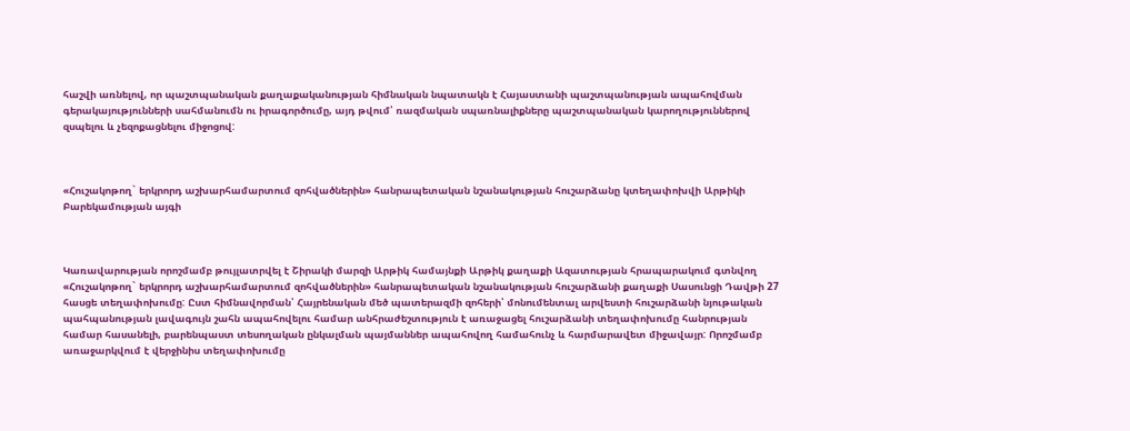հաշվի առնելով, որ պաշտպանական քաղաքականության հիմնական նպատակն է Հայաստանի պաշտպանության ապահովման գերակայությունների սահմանումն ու իրագործումը, այդ թվում՝ ռազմական սպառնալիքները պաշտպանական կարողություններով զսպելու և չեզոքացնելու միջոցով:



«Հուշակոթող` երկրորդ աշխարհամարտում զոհվածներին» հանրապետական նշանակության հուշարձանը կտեղափոխվի Արթիկի Բարեկամության այգի



Կառավարության որոշմամբ թույլատրվել է Շիրակի մարզի Արթիկ համայնքի Արթիկ քաղաքի Ազատության հրապարակում գտնվող «Հուշակոթող` երկրորդ աշխարհամարտում զոհվածներին» հանրապետական նշանակության հուշարձանի քաղաքի Սասունցի Դավթի 27 հասցե տեղափոխումը: Ըստ հիմնավորման՝ Հայրենական մեծ պատերազմի զոհերի՝ մոնումենտալ արվեստի հուշարձանի նյութական պահպանության լավագույն շահն ապահովելու համար անհրաժեշտություն է առաջացել հուշարձանի տեղափոխումը հանրության համար հասանելի, բարենպաստ տեսողական ընկալման պայմաններ ապահովող համահունչ և հարմարավետ միջավայր: Որոշմամբ առաջարկվում է վերջինիս տեղափոխումը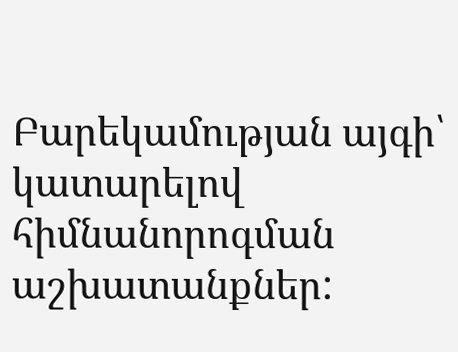Բարեկամության այգի՝ կատարելով հիմնանորոգման աշխատանքներ: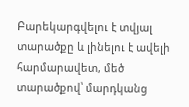Բարեկարգվելու է տվյալ տարածքը և լինելու է ավելի հարմարավետ, մեծ տարածքով՝ մարդկանց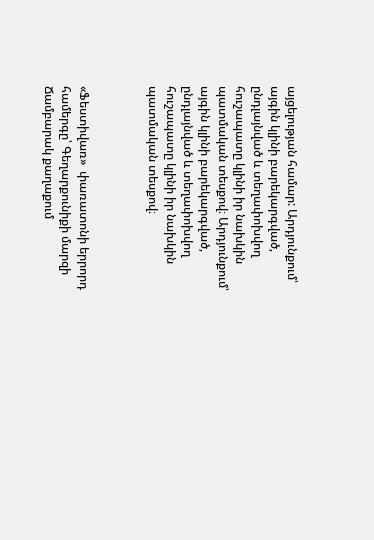այցելության համար: Արդյունքում՝ այգին կլինի բարեկարգված, ընդլայնված և տեղափոխվող հուշապատը կլինի իր նախկին պատմական տեսքով։ Արդյունքում՝ այգին կլինի բարեկարգված, ընդլայնված և տեղափոխվող հուշապատը կլինի իր նախկին պատմական տեսքով։



«Ֆեստիվառ»  փառատոնի երրորդ համերգը՝ Գեղարքունիքի մարզի Ճամբարակ քաղաքում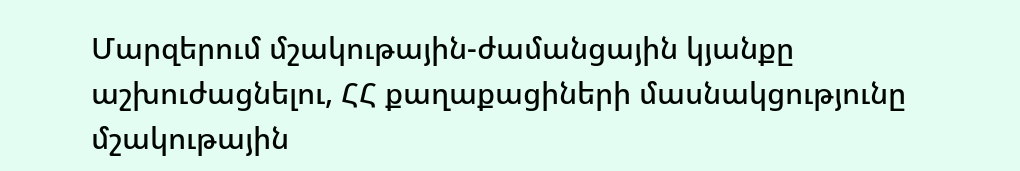Մարզերում մշակութային-ժամանցային կյանքը աշխուժացնելու, ՀՀ քաղաքացիների մասնակցությունը մշակութային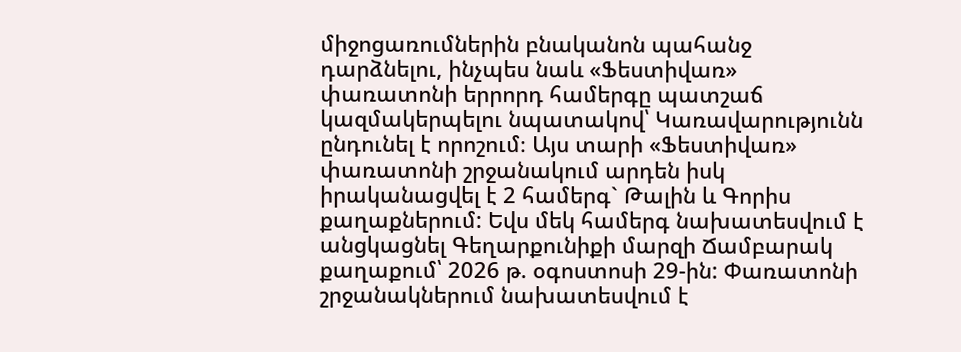միջոցառումներին բնականոն պահանջ դարձնելու, ինչպես նաև «Ֆեստիվառ»  փառատոնի երրորդ համերգը պատշաճ  կազմակերպելու նպատակով՝ Կառավարությունն ընդունել է որոշում։ Այս տարի «Ֆեստիվառ» փառատոնի շրջանակում արդեն իսկ իրականացվել է 2 համերգ` Թալին և Գորիս քաղաքներում: Եվս մեկ համերգ նախատեսվում է անցկացնել Գեղարքունիքի մարզի Ճամբարակ քաղաքում՝ 2026 թ. օգոստոսի 29-ին: Փառատոնի շրջանակներում նախատեսվում է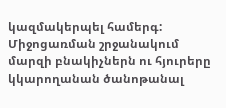կազմակերպել համերգ: Միջոցառման շրջանակում մարզի բնակիչներն ու հյուրերը կկարողանան ծանոթանալ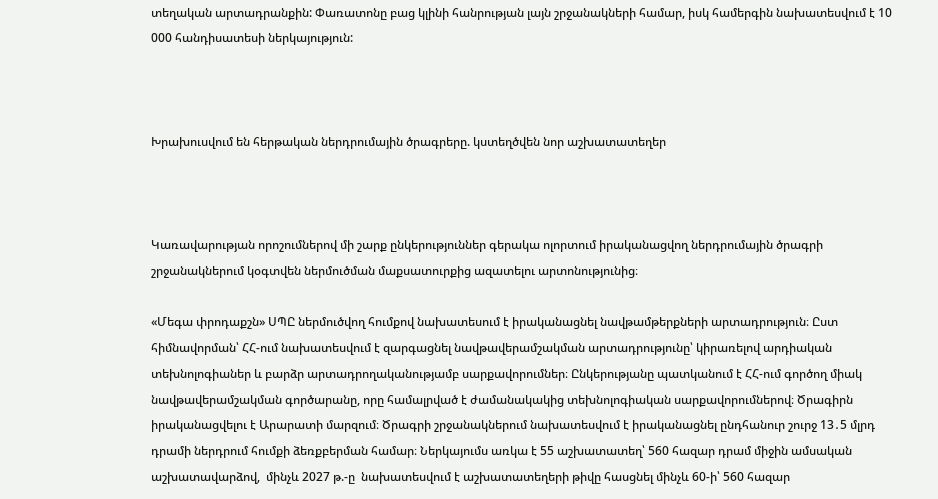տեղական արտադրանքին: Փառատոնը բաց կլինի հանրության լայն շրջանակների համար, իսկ համերգին նախատեսվում է 10 000 հանդիսատեսի ներկայություն:



Խրախուսվում են հերթական ներդրումային ծրագրերը. կստեղծվեն նոր աշխատատեղեր



Կառավարության որոշումներով մի շարք ընկերություններ գերակա ոլորտում իրականացվող ներդրումային ծրագրի շրջանակներում կօգտվեն ներմուծման մաքսատուրքից ազատելու արտոնությունից։

«Մեգա փրոդաքշն» ՍՊԸ ներմուծվող հումքով նախատեսում է իրականացնել նավթամթերքների արտադրություն։ Ըստ հիմնավորման՝ ՀՀ-ում նախատեսվում է զարգացնել նավթավերամշակման արտադրությունը՝ կիրառելով արդիական տեխնոլոգիաներ և բարձր արտադրողականությամբ սարքավորումներ։ Ընկերությանը պատկանում է ՀՀ-ում գործող միակ նավթավերամշակման գործարանը, որը համալրված է ժամանակակից տեխնոլոգիական սարքավորումներով։ Ծրագիրն իրականացվելու է Արարատի մարզում։ Ծրագրի շրջանակներում նախատեսվում է իրականացնել ընդհանուր շուրջ 13․5 մլրդ դրամի ներդրում հումքի ձեռքբերման համար։ Ներկայումս առկա է 55 աշխատատեղ՝ 560 հազար դրամ միջին ամսական աշխատավարձով,  մինչև 2027 թ.-ը  նախատեսվում է աշխատատեղերի թիվը հասցնել մինչև 60-ի՝ 560 հազար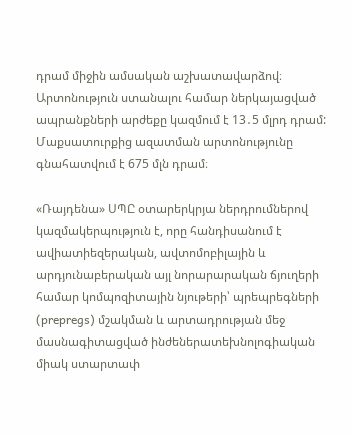դրամ միջին ամսական աշխատավարձով։ Արտոնություն ստանալու համար ներկայացված ապրանքների արժեքը կազմում է 13․5 մլրդ դրամ: Մաքսատուրքից ազատման արտոնությունը գնահատվում է 675 մլն դրամ։

«Ռայդենա» ՍՊԸ օտարերկրյա ներդրումներով կազմակերպություն է, որը հանդիսանում է ավիատիեզերական, ավտոմոբիլային և արդյունաբերական այլ նորարարական ճյուղերի համար կոմպոզիտային նյութերի՝ պրեպրեգների (prepregs) մշակման և արտադրության մեջ մասնագիտացված ինժեներատեխնոլոգիական միակ ստարտափ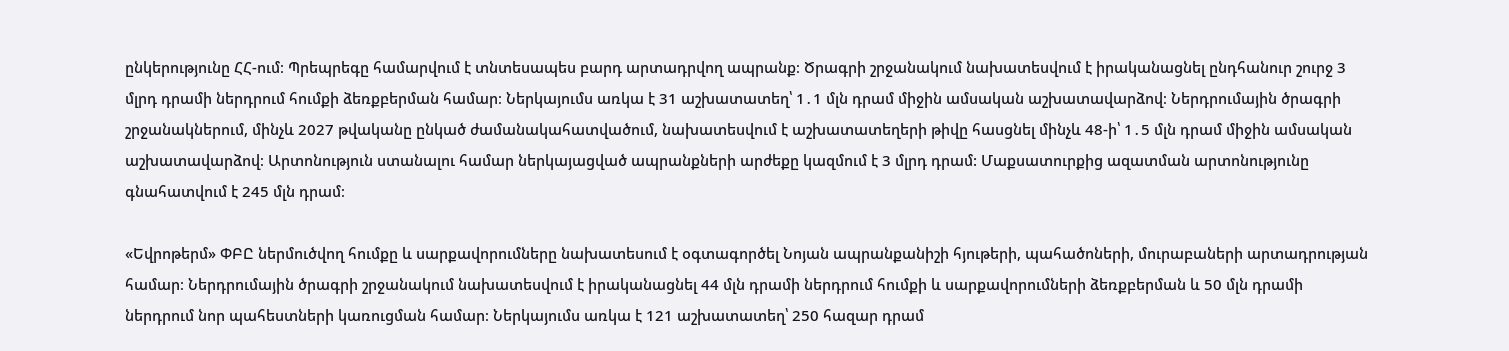ընկերությունը ՀՀ-ում։ Պրեպրեգը համարվում է տնտեսապես բարդ արտադրվող ապրանք։ Ծրագրի շրջանակում նախատեսվում է իրականացնել ընդհանուր շուրջ 3 մլրդ դրամի ներդրում հումքի ձեռքբերման համար։ Ներկայումս առկա է 31 աշխատատեղ՝ 1․1 մլն դրամ միջին ամսական աշխատավարձով։ Ներդրումային ծրագրի շրջանակներում, մինչև 2027 թվականը ընկած ժամանակահատվածում, նախատեսվում է աշխատատեղերի թիվը հասցնել մինչև 48-ի՝ 1․5 մլն դրամ միջին ամսական աշխատավարձով։ Արտոնություն ստանալու համար ներկայացված ապրանքների արժեքը կազմում է 3 մլրդ դրամ: Մաքսատուրքից ազատման արտոնությունը գնահատվում է 245 մլն դրամ։

«Եվրոթերմ» ՓԲԸ ներմուծվող հումքը և սարքավորումները նախատեսում է օգտագործել Նոյան ապրանքանիշի հյութերի, պահածոների, մուրաբաների արտադրության համար։ Ներդրումային ծրագրի շրջանակում նախատեսվում է իրականացնել 44 մլն դրամի ներդրում հումքի և սարքավորումների ձեռքբերման և 50 մլն դրամի ներդրում նոր պահեստների կառուցման համար։ Ներկայումս առկա է 121 աշխատատեղ՝ 250 հազար դրամ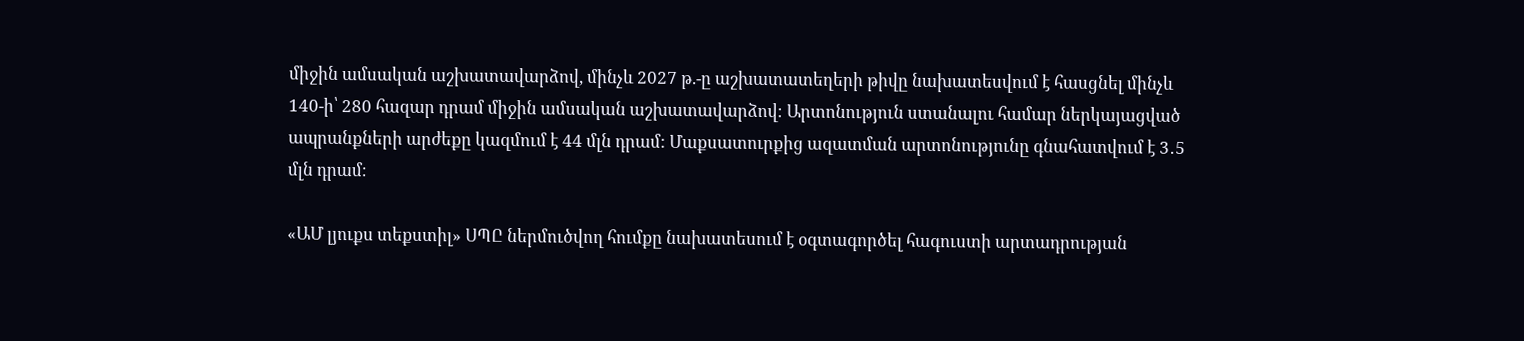միջին ամսական աշխատավարձով, մինչև 2027 թ.-ը աշխատատեղերի թիվը նախատեսվում է հասցնել մինչև 140-ի՝ 280 հազար դրամ միջին ամսական աշխատավարձով։ Արտոնություն ստանալու համար ներկայացված ապրանքների արժեքը կազմում է 44 մլն դրամ: Մաքսատուրքից ազատման արտոնությունը գնահատվում է 3․5 մլն դրամ։

«ԱՄ լյուքս տեքստիլ» ՍՊԸ ներմուծվող հումքը նախատեսում է օգտագործել հագուստի արտադրության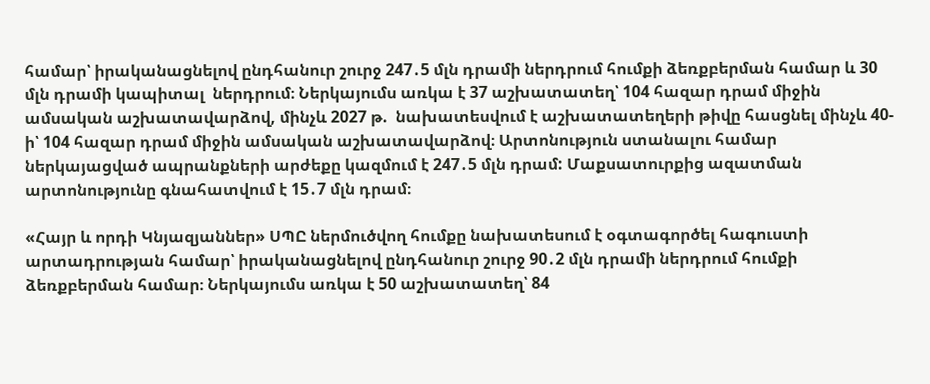համար՝ իրականացնելով ընդհանուր շուրջ 247․5 մլն դրամի ներդրում հումքի ձեռքբերման համար և 30 մլն դրամի կապիտալ  ներդրում։ Ներկայումս առկա է 37 աշխատատեղ՝ 104 հազար դրամ միջին ամսական աշխատավարձով, մինչև 2027 թ.  նախատեսվում է աշխատատեղերի թիվը հասցնել մինչև 40-ի՝ 104 հազար դրամ միջին ամսական աշխատավարձով։ Արտոնություն ստանալու համար ներկայացված ապրանքների արժեքը կազմում է 247․5 մլն դրամ: Մաքսատուրքից ազատման արտոնությունը գնահատվում է 15․7 մլն դրամ։

«Հայր և որդի Կնյազյաններ» ՍՊԸ ներմուծվող հումքը նախատեսում է օգտագործել հագուստի արտադրության համար՝ իրականացնելով ընդհանուր շուրջ 90․2 մլն դրամի ներդրում հումքի ձեռքբերման համար։ Ներկայումս առկա է 50 աշխատատեղ՝ 84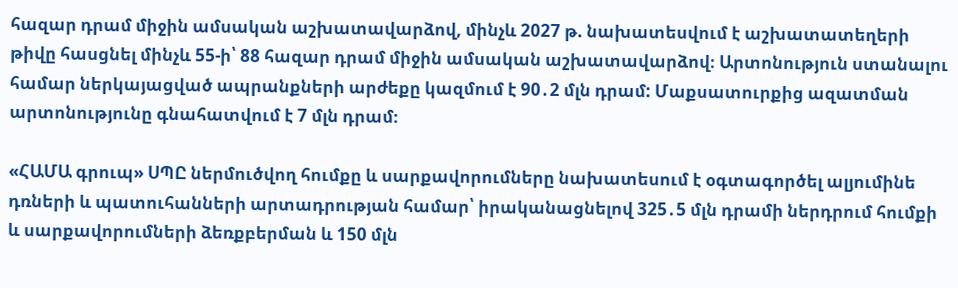հազար դրամ միջին ամսական աշխատավարձով, մինչև 2027 թ. նախատեսվում է աշխատատեղերի թիվը հասցնել մինչև 55-ի՝ 88 հազար դրամ միջին ամսական աշխատավարձով։ Արտոնություն ստանալու համար ներկայացված ապրանքների արժեքը կազմում է 90․2 մլն դրամ: Մաքսատուրքից ազատման արտոնությունը գնահատվում է 7 մլն դրամ։

«ՀԱՄԱ գրուպ» ՍՊԸ ներմուծվող հումքը և սարքավորումները նախատեսում է օգտագործել ալյումինե դռների և պատուհանների արտադրության համար՝ իրականացնելով 325․5 մլն դրամի ներդրում հումքի և սարքավորումների ձեռքբերման և 150 մլն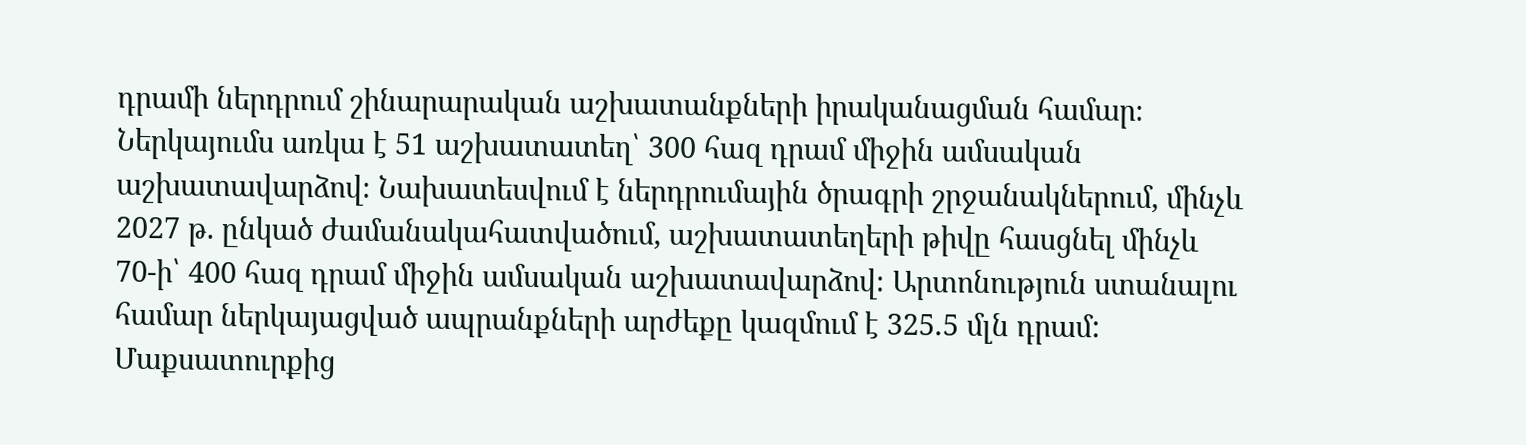դրամի ներդրում շինարարական աշխատանքների իրականացման համար։ Ներկայումս առկա է 51 աշխատատեղ՝ 300 հազ դրամ միջին ամսական աշխատավարձով։ Նախատեսվում է ներդրումային ծրագրի շրջանակներում, մինչև 2027 թ. ընկած ժամանակահատվածում, աշխատատեղերի թիվը հասցնել մինչև 70-ի՝ 400 հազ դրամ միջին ամսական աշխատավարձով։ Արտոնություն ստանալու համար ներկայացված ապրանքների արժեքը կազմում է 325․5 մլն դրամ: Մաքսատուրքից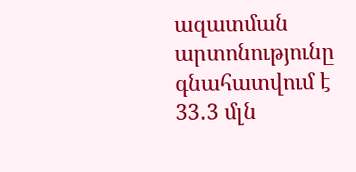ազատման արտոնությունը գնահատվում է 33․3 մլն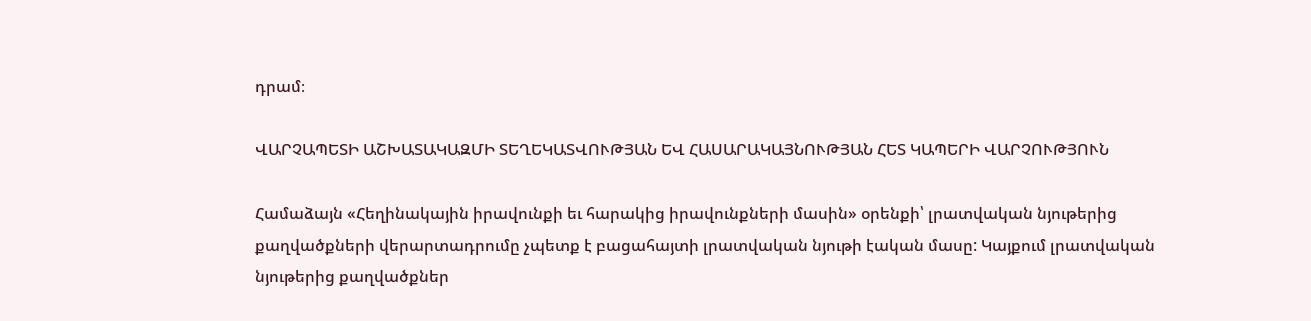դրամ։

ՎԱՐՉԱՊԵՏԻ ԱՇԽԱՏԱԿԱԶՄԻ ՏԵՂԵԿԱՏՎՈՒԹՅԱՆ ԵՎ ՀԱՍԱՐԱԿԱՅՆՈՒԹՅԱՆ ՀԵՏ ԿԱՊԵՐԻ ՎԱՐՉՈՒԹՅՈՒՆ

Համաձայն «Հեղինակային իրավունքի եւ հարակից իրավունքների մասին» օրենքի՝ լրատվական նյութերից քաղվածքների վերարտադրումը չպետք է բացահայտի լրատվական նյութի էական մասը: Կայքում լրատվական նյութերից քաղվածքներ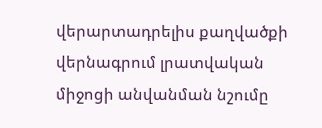վերարտադրելիս քաղվածքի վերնագրում լրատվական միջոցի անվանման նշումը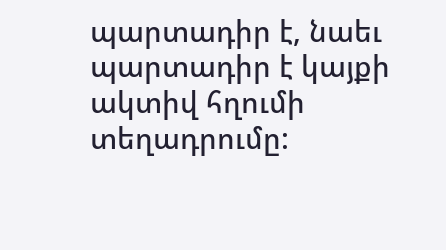պարտադիր է, նաեւ պարտադիր է կայքի ակտիվ հղումի տեղադրումը: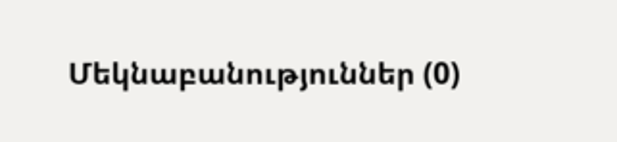Մեկնաբանություններ (0)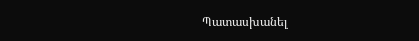Պատասխանել